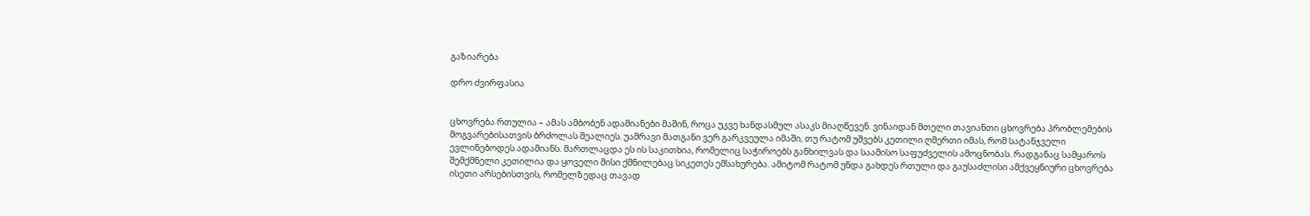გაზიარება

დრო ძვირფასია


ცხოვრება რთულია – ამას ამბობენ ადამიანები მაშინ, როცა უკვე ხანდასმულ ასაკს მიაღწევენ. ვინაიდან მთელი თავიანთი ცხოვრება პრობლემების მოგვარებისათვის ბრძოლას შეალიეს. უამრავი მათგანი ვერ გარკვეულა იმაში, თუ რატომ უშვებს კეთილი ღმერთი იმას, რომ სატანჯველი ევლინებოდეს ადამიანს. მართლაცდა ეს ის საკითხია, რომელიც საჭიროებს განხილვას და საამისო საფუძველის ამოცნობას. რადგანაც სამყაროს შემქმნელი კეთილია და ყოველი მისი ქმნილებაც სიკეთეს ემსახურება. ამიტომ რატომ უნდა გახდეს რთული და გაუსაძლისი ამქვეყნიური ცხოვრება ისეთი არსებისთვის, რომელზედაც თავად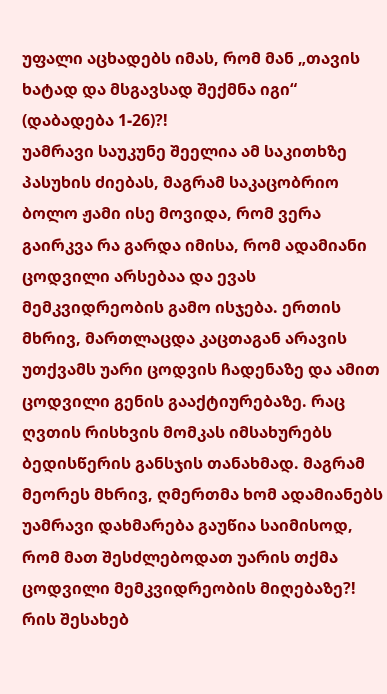უფალი აცხადებს იმას, რომ მან „თავის ხატად და მსგავსად შექმნა იგი“ (დაბადება 1-26)?!
უამრავი საუკუნე შეელია ამ საკითხზე პასუხის ძიებას, მაგრამ საკაცობრიო ბოლო ჟამი ისე მოვიდა, რომ ვერა გაირკვა რა გარდა იმისა, რომ ადამიანი ცოდვილი არსებაა და ევას მემკვიდრეობის გამო ისჯება. ერთის მხრივ, მართლაცდა კაცთაგან არავის უთქვამს უარი ცოდვის ჩადენაზე და ამით ცოდვილი გენის გააქტიურებაზე. რაც ღვთის რისხვის მომკას იმსახურებს ბედისწერის განსჯის თანახმად. მაგრამ მეორეს მხრივ, ღმერთმა ხომ ადამიანებს უამრავი დახმარება გაუწია საიმისოდ, რომ მათ შესძლებოდათ უარის თქმა ცოდვილი მემკვიდრეობის მიღებაზე?! რის შესახებ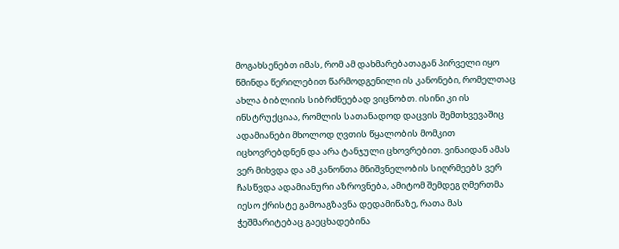მოგახსენებთ იმას, რომ ამ დახმარებათაგან პირველი იყო წმინდა წერილებით წარმოდგენილი ის კანონები, რომელთაც ახლა ბიბლიის სიბრძნეებად ვიცნობთ. ისინი კი ის ინსტრუქციაა, რომლის სათანადოდ დაცვის შემთხვევაშიც ადამიანები მხოლოდ ღვთის წყალობის მომკით იცხოვრებდნენ და არა ტანჯული ცხოვრებით. ვინაიდან ამას ვერ მიხვდა და ამ კანონთა მნიშვნელობის სიღრმეებს ვერ ჩასწვდა ადამიანური აზროვნება, ამიტომ შემდეგ ღმერთმა იესო ქრისტე გამოაგზავნა დედამიწაზე, რათა მას ჭეშმარიტებაც გაეცხადებინა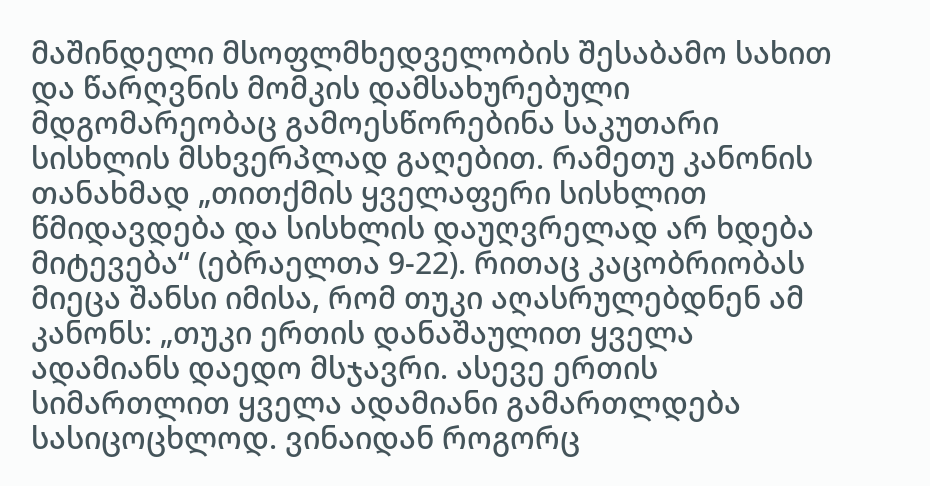მაშინდელი მსოფლმხედველობის შესაბამო სახით და წარღვნის მომკის დამსახურებული მდგომარეობაც გამოესწორებინა საკუთარი სისხლის მსხვერპლად გაღებით. რამეთუ კანონის თანახმად „თითქმის ყველაფერი სისხლით წმიდავდება და სისხლის დაუღვრელად არ ხდება მიტევება“ (ებრაელთა 9-22). რითაც კაცობრიობას მიეცა შანსი იმისა, რომ თუკი აღასრულებდნენ ამ კანონს: „თუკი ერთის დანაშაულით ყველა ადამიანს დაედო მსჯავრი. ასევე ერთის სიმართლით ყველა ადამიანი გამართლდება სასიცოცხლოდ. ვინაიდან როგორც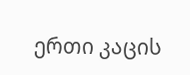ერთი კაცის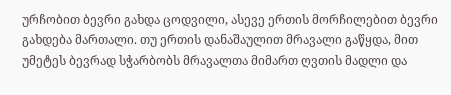ურჩობით ბევრი გახდა ცოდვილი, ასევე ერთის მორჩილებით ბევრი გახდება მართალი. თუ ერთის დანაშაულით მრავალი გაწყდა, მით უმეტეს ბევრად სჭარბობს მრავალთა მიმართ ღვთის მადლი და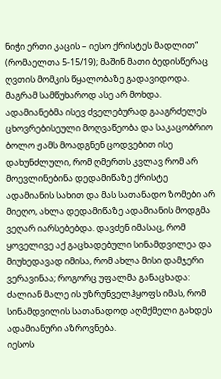ნიჭი ერთი კაცის – იესო ქრისტეს მადლით“ (რომაელთა 5-15/19); მაშინ მათი ბედისწერაც ღვთის მომკის წყალობაზე გადავიდოდა. მაგრამ სამწუხაროდ ასე არ მოხდა. ადამიანებმა ისევ ძველებურად გააგრძელეს ცხოვრებისეული მოღვაწეობა და საკაცობრიო ბოლო ჟამს მოადგნენ ცოდვებით ისე დახუნძლული, რომ ღმერთს კვლავ რომ არ მოევლინებინა დედამიწაზე ქრისტე ადამიანის სახით და მას სათანადო ზომები არ მიეღო, ახლა დედამიწაზე ადამიანის მოდგმა ვეღარ იარსებებდა. დავძენ იმასაც, რომ ყოველივე აქ გაცხადებული სინამდვილეა და მიუხედავად იმისა, რომ ახლა მისი დამჯერი ვერავინაა; როგორც უფალმა განაცხადა: ძალიან მალე ის უზრუნველჰყოფს იმას, რომ სინამდვილის სათანადოდ აღმქმელი გახდეს ადამიანური აზროვნება.
იესოს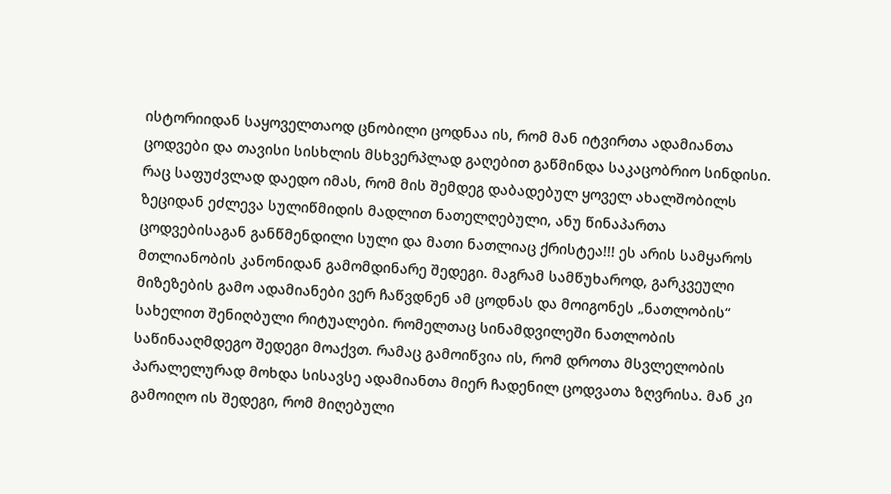ისტორიიდან საყოველთაოდ ცნობილი ცოდნაა ის, რომ მან იტვირთა ადამიანთა ცოდვები და თავისი სისხლის მსხვერპლად გაღებით გაწმინდა საკაცობრიო სინდისი. რაც საფუძვლად დაედო იმას, რომ მის შემდეგ დაბადებულ ყოველ ახალშობილს ზეციდან ეძლევა სულიწმიდის მადლით ნათელღებული, ანუ წინაპართა ცოდვებისაგან განწმენდილი სული და მათი ნათლიაც ქრისტეა!!! ეს არის სამყაროს მთლიანობის კანონიდან გამომდინარე შედეგი. მაგრამ სამწუხაროდ, გარკვეული მიზეზების გამო ადამიანები ვერ ჩაწვდნენ ამ ცოდნას და მოიგონეს „ნათლობის“ სახელით შენიღბული რიტუალები. რომელთაც სინამდვილეში ნათლობის საწინააღმდეგო შედეგი მოაქვთ. რამაც გამოიწვია ის, რომ დროთა მსვლელობის პარალელურად მოხდა სისავსე ადამიანთა მიერ ჩადენილ ცოდვათა ზღვრისა. მან კი გამოიღო ის შედეგი, რომ მიღებული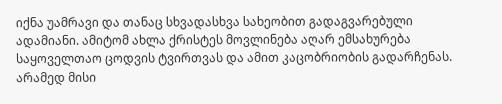იქნა უამრავი და თანაც სხვადასხვა სახეობით გადაგვარებული ადამიანი. ამიტომ ახლა ქრისტეს მოვლინება აღარ ემსახურება საყოველთაო ცოდვის ტვირთვას და ამით კაცობრიობის გადარჩენას. არამედ მისი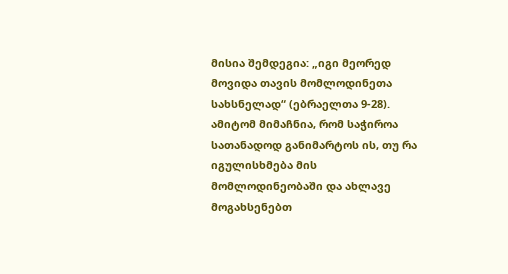მისია შემდეგია: „იგი მეორედ მოვიდა თავის მომლოდინეთა სახსნელად“ (ებრაელთა 9-28). ამიტომ მიმაჩნია, რომ საჭიროა სათანადოდ განიმარტოს ის, თუ რა იგულისხმება მის მომლოდინეობაში და ახლავე მოგახსენებთ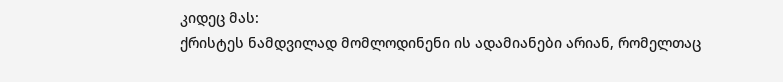კიდეც მას:
ქრისტეს ნამდვილად მომლოდინენი ის ადამიანები არიან, რომელთაც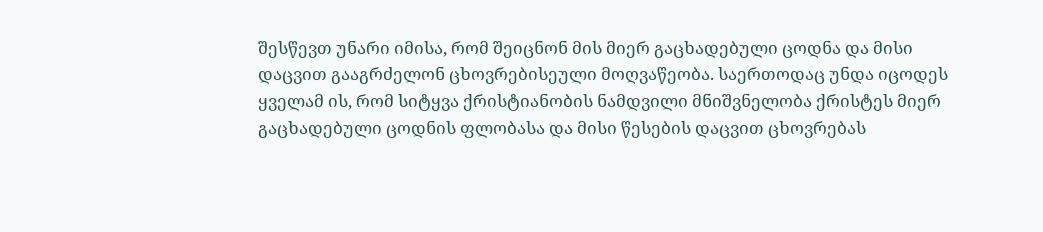შესწევთ უნარი იმისა, რომ შეიცნონ მის მიერ გაცხადებული ცოდნა და მისი დაცვით გააგრძელონ ცხოვრებისეული მოღვაწეობა. საერთოდაც უნდა იცოდეს ყველამ ის, რომ სიტყვა ქრისტიანობის ნამდვილი მნიშვნელობა ქრისტეს მიერ გაცხადებული ცოდნის ფლობასა და მისი წესების დაცვით ცხოვრებას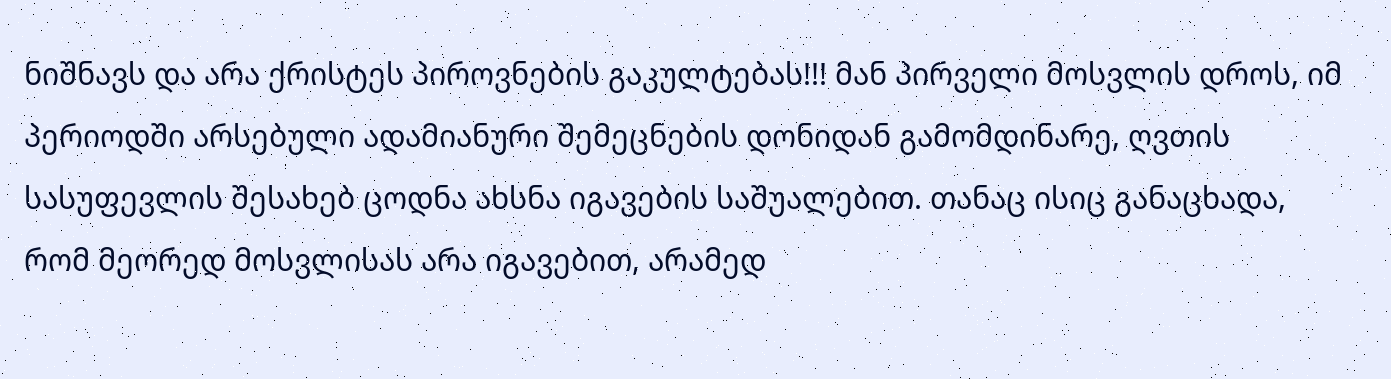ნიშნავს და არა ქრისტეს პიროვნების გაკულტებას!!! მან პირველი მოსვლის დროს, იმ პერიოდში არსებული ადამიანური შემეცნების დონიდან გამომდინარე, ღვთის სასუფევლის შესახებ ცოდნა ახსნა იგავების საშუალებით. თანაც ისიც განაცხადა, რომ მეორედ მოსვლისას არა იგავებით, არამედ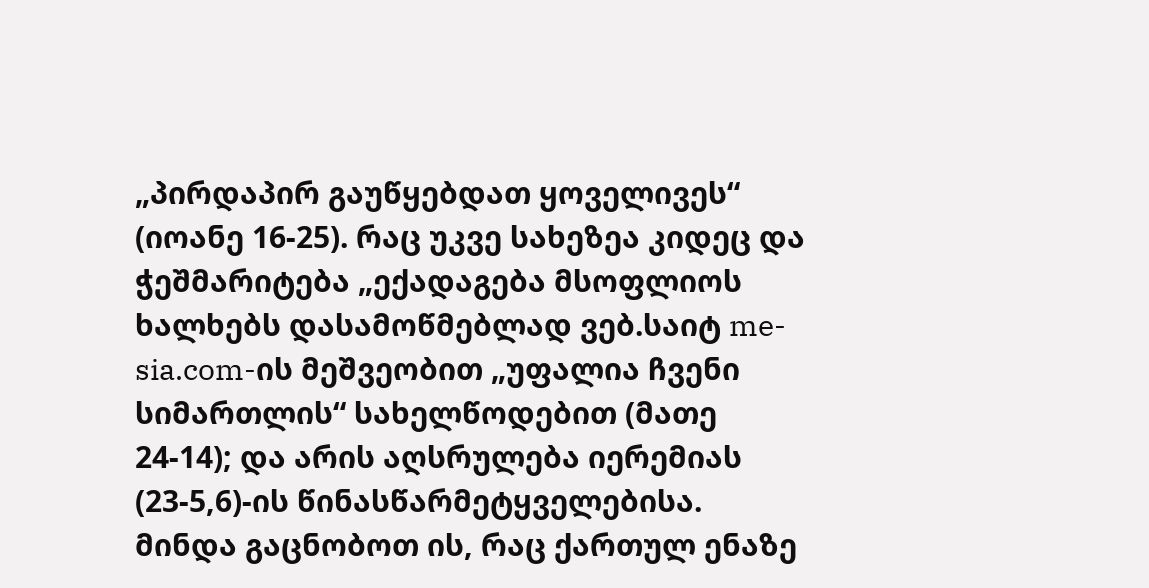„პირდაპირ გაუწყებდათ ყოველივეს“ (იოანე 16-25). რაც უკვე სახეზეა კიდეც და ჭეშმარიტება „ექადაგება მსოფლიოს ხალხებს დასამოწმებლად ვებ.საიტ me-sia.com-ის მეშვეობით „უფალია ჩვენი სიმართლის“ სახელწოდებით (მათე 24-14); და არის აღსრულება იერემიას (23-5,6)-ის წინასწარმეტყველებისა.
მინდა გაცნობოთ ის, რაც ქართულ ენაზე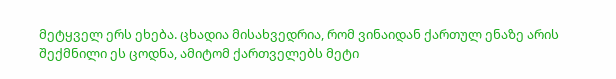მეტყველ ერს ეხება. ცხადია მისახვედრია, რომ ვინაიდან ქართულ ენაზე არის შექმნილი ეს ცოდნა, ამიტომ ქართველებს მეტი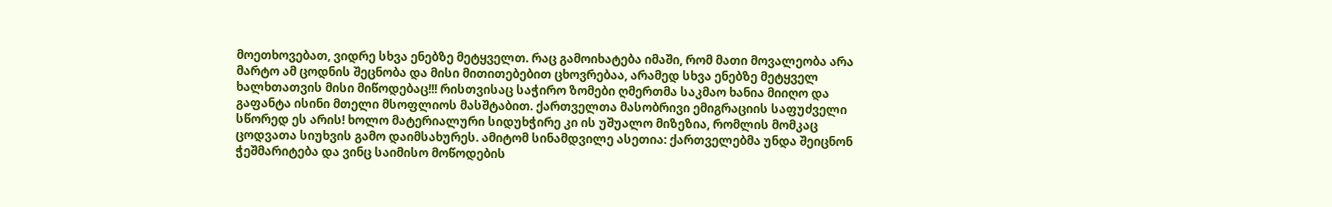მოეთხოვებათ, ვიდრე სხვა ენებზე მეტყველთ. რაც გამოიხატება იმაში, რომ მათი მოვალეობა არა მარტო ამ ცოდნის შეცნობა და მისი მითითებებით ცხოვრებაა, არამედ სხვა ენებზე მეტყველ ხალხთათვის მისი მიწოდებაც!!! რისთვისაც საჭირო ზომები ღმერთმა საკმაო ხანია მიიღო და გაფანტა ისინი მთელი მსოფლიოს მასშტაბით. ქართველთა მასობრივი ემიგრაციის საფუძველი სწორედ ეს არის! ხოლო მატერიალური სიდუხჭირე კი ის უშუალო მიზეზია, რომლის მომკაც ცოდვათა სიუხვის გამო დაიმსახურეს. ამიტომ სინამდვილე ასეთია: ქართველებმა უნდა შეიცნონ ჭეშმარიტება და ვინც საიმისო მოწოდების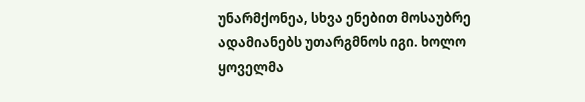უნარმქონეა, სხვა ენებით მოსაუბრე ადამიანებს უთარგმნოს იგი. ხოლო ყოველმა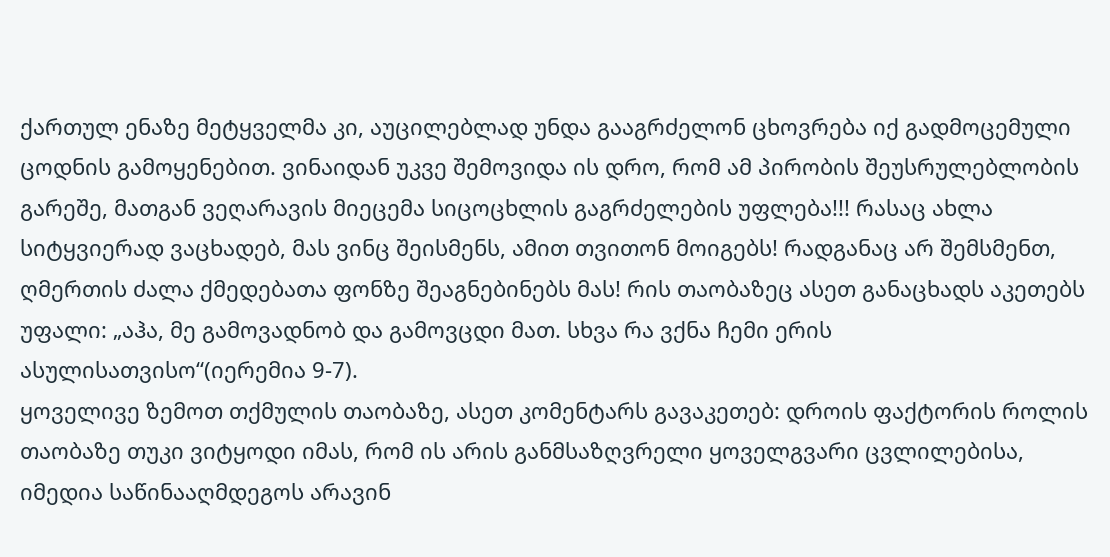ქართულ ენაზე მეტყველმა კი, აუცილებლად უნდა გააგრძელონ ცხოვრება იქ გადმოცემული ცოდნის გამოყენებით. ვინაიდან უკვე შემოვიდა ის დრო, რომ ამ პირობის შეუსრულებლობის გარეშე, მათგან ვეღარავის მიეცემა სიცოცხლის გაგრძელების უფლება!!! რასაც ახლა სიტყვიერად ვაცხადებ, მას ვინც შეისმენს, ამით თვითონ მოიგებს! რადგანაც არ შემსმენთ, ღმერთის ძალა ქმედებათა ფონზე შეაგნებინებს მას! რის თაობაზეც ასეთ განაცხადს აკეთებს უფალი: „აჰა, მე გამოვადნობ და გამოვცდი მათ. სხვა რა ვქნა ჩემი ერის ასულისათვისო“(იერემია 9-7).
ყოველივე ზემოთ თქმულის თაობაზე, ასეთ კომენტარს გავაკეთებ: დროის ფაქტორის როლის თაობაზე თუკი ვიტყოდი იმას, რომ ის არის განმსაზღვრელი ყოველგვარი ცვლილებისა, იმედია საწინააღმდეგოს არავინ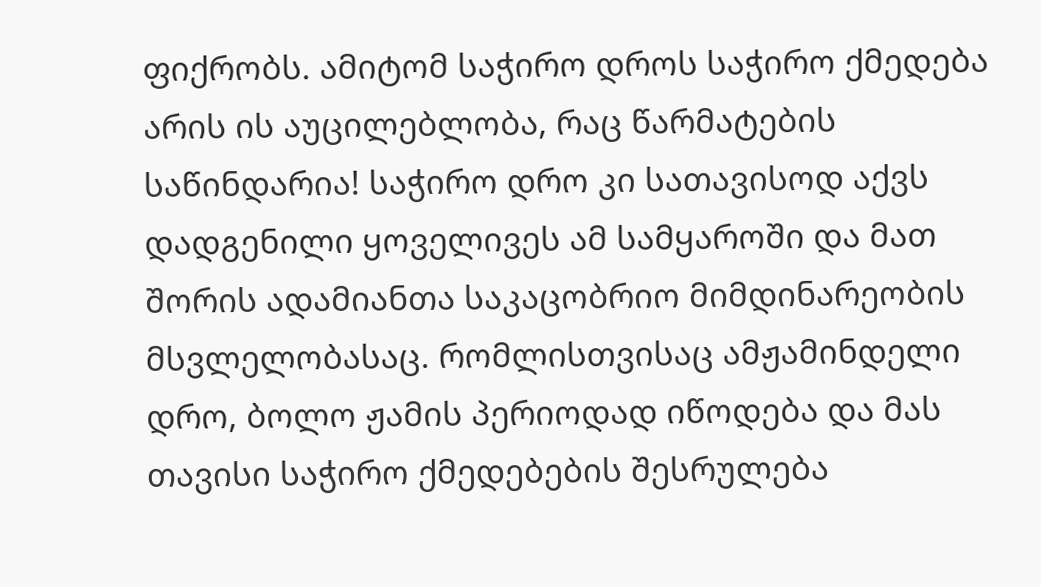ფიქრობს. ამიტომ საჭირო დროს საჭირო ქმედება არის ის აუცილებლობა, რაც წარმატების საწინდარია! საჭირო დრო კი სათავისოდ აქვს დადგენილი ყოველივეს ამ სამყაროში და მათ შორის ადამიანთა საკაცობრიო მიმდინარეობის მსვლელობასაც. რომლისთვისაც ამჟამინდელი დრო, ბოლო ჟამის პერიოდად იწოდება და მას თავისი საჭირო ქმედებების შესრულება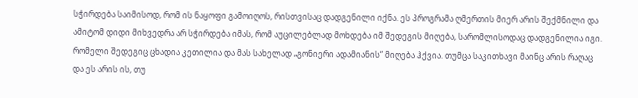სჭირდება საიმისოდ, რომ ის ნაყოფი გამოიღოს, რისთვისაც დადგენილი იქნა. ეს პროგრამა ღმერთის მიერ არის შექმნილი და ამიტომ დიდი მიხვედრა არ სჭირდება იმას, რომ აუცილებლად მოხდება იმ შედეგის მიღება, სარომლისოდაც დადგენილია იგი. რომელი შედეგიც ცხადია კეთილია და მას სახელად „გონიერი ადამიანის“ მიღება ჰქვია. თუმცა საკითხავი მაინც არის რაღაც და ეს არის ის, თუ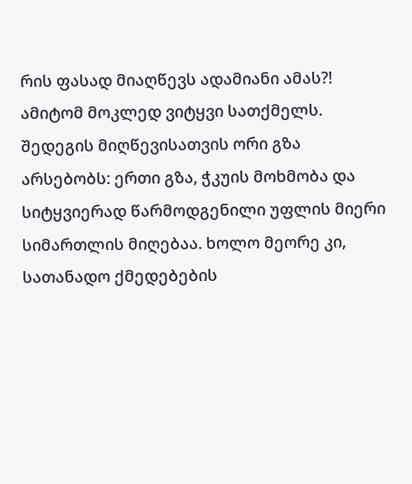რის ფასად მიაღწევს ადამიანი ამას?! ამიტომ მოკლედ ვიტყვი სათქმელს. შედეგის მიღწევისათვის ორი გზა არსებობს: ერთი გზა, ჭკუის მოხმობა და სიტყვიერად წარმოდგენილი უფლის მიერი სიმართლის მიღებაა. ხოლო მეორე კი, სათანადო ქმედებების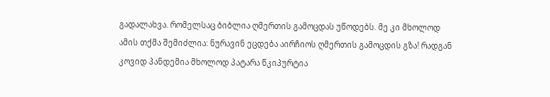გადალახვა. რომელსაც ბიბლია ღმერთის გამოცდას უწოდებს. მე კი მხოლოდ ამის თქმა შემიძლია: ნურავინ ეცდება აირჩიოს ღმერთის გამოცდის გზა! რადგან კოვიდ პანდემია მხოლოდ პატარა წკიპურტია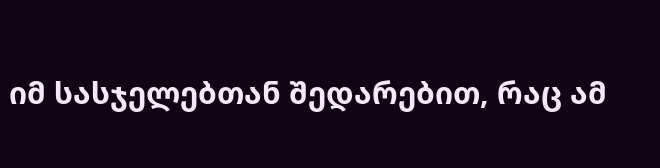იმ სასჯელებთან შედარებით, რაც ამ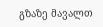გზაზე მავალთ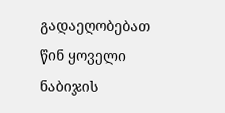გადაეღობებათ წინ ყოველი ნაბიჯის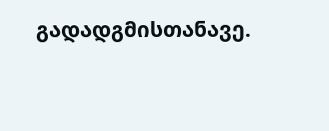გადადგმისთანავე.